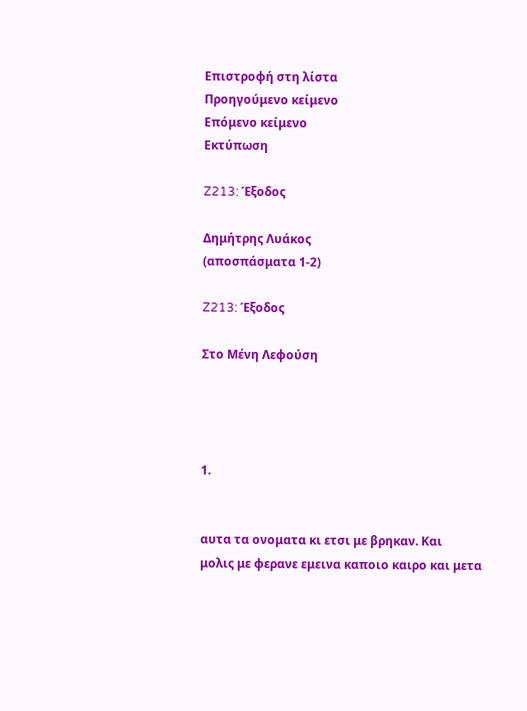Επιστροφή στη λίστα
Προηγούμενο κείμενο
Επόμενο κείμενο
Εκτύπωση

Z213: Έξοδος

Δημήτρης Λυάκος
(αποσπάσματα 1-2)

Z213: Έξοδος

Στο Μένη Λεφούση




1.


αυτα τα ονοματα κι ετσι με βρηκαν. Και
μολις με φερανε εμεινα καποιο καιρο και μετα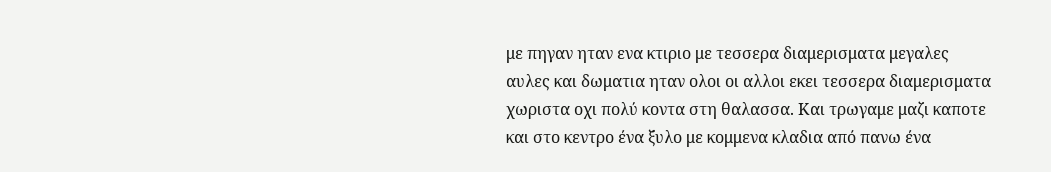με πηγαν ηταν ενα κτιριο με τεσσερα διαμερισματα μεγαλες αυλες και δωματια ηταν ολοι οι αλλοι εκει τεσσερα διαμερισματα χωριστα οχι πολύ κοντα στη θαλασσα. Και τρωγαμε μαζι καποτε και στο κεντρο ένα ξυλο με κομμενα κλαδια από πανω ένα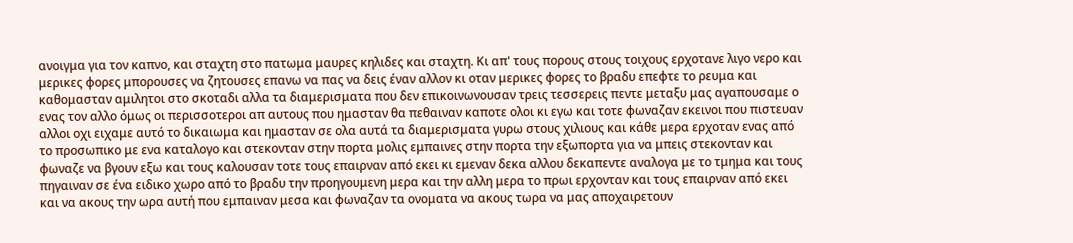ανοιγμα για τον καπνο, και σταχτη στο πατωμα μαυρες κηλιδες και σταχτη. Κι απ' τους πορους στους τοιχους ερχοτανε λιγο νερο και μερικες φορες μπορουσες να ζητουσες επανω να πας να δεις έναν αλλον κι οταν μερικες φορες το βραδυ επεφτε το ρευμα και καθομασταν αμιλητοι στο σκοταδι αλλα τα διαμερισματα που δεν επικοινωνουσαν τρεις τεσσερεις πεντε μεταξυ μας αγαπουσαμε ο ενας τον αλλο όμως οι περισσοτεροι απ αυτους που ημασταν θα πεθαιναν καποτε ολοι κι εγω και τοτε φωναζαν εκεινοι που πιστευαν αλλοι οχι ειχαμε αυτό το δικαιωμα και ημασταν σε ολα αυτά τα διαμερισματα γυρω στους χιλιους και κάθε μερα ερχοταν ενας από το προσωπικο με ενα καταλογο και στεκονταν στην πορτα μολις εμπαινες στην πορτα την εξωπορτα για να μπεις στεκονταν και φωναζε να βγουν εξω και τους καλουσαν τοτε τους επαιρναν από εκει κι εμεναν δεκα αλλου δεκαπεντε αναλογα με το τμημα και τους πηγαιναν σε ένα ειδικο χωρο από το βραδυ την προηγουμενη μερα και την αλλη μερα το πρωι ερχονταν και τους επαιρναν από εκει και να ακους την ωρα αυτή που εμπαιναν μεσα και φωναζαν τα ονοματα να ακους τωρα να μας αποχαιρετουν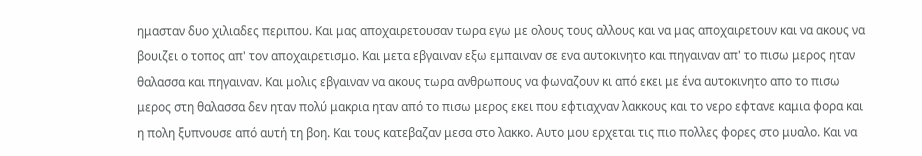ημασταν δυο χιλιαδες περιπου. Και μας αποχαιρετουσαν τωρα εγω με ολους τους αλλους και να μας αποχαιρετουν και να ακους να βουιζει ο τοπος απ' τον αποχαιρετισμο. Και μετα εβγαιναν εξω εμπαιναν σε ενα αυτοκινητο και πηγαιναν απ' το πισω μερος ηταν θαλασσα και πηγαιναν. Και μολις εβγαιναν να ακους τωρα ανθρωπους να φωναζουν κι από εκει με ένα αυτοκινητο απο το πισω μερος στη θαλασσα δεν ηταν πολύ μακρια ηταν από το πισω μερος εκει που εφτιαχναν λακκους και το νερο εφτανε καμια φορα και η πολη ξυπνουσε από αυτή τη βοη. Και τους κατεβαζαν μεσα στο λακκο. Αυτο μου ερχεται τις πιο πολλες φορες στο μυαλο. Και να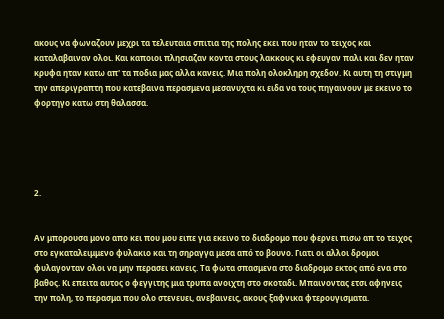ακους να φωναζουν μεχρι τα τελευταια σπιτια της πολης εκει που ηταν το τειχος και καταλαβαιναν ολοι. Και καποιοι πλησιαζαν κοντα στους λακκους κι εφευγαν παλι και δεν ηταν κρυφα ηταν κατω απ' τα ποδια μας αλλα κανεις. Μια πολη ολοκληρη σχεδον. Κι αυτη τη στιγμη την απεριγραπτη που κατεβαινα περασμενα μεσανυχτα κι ειδα να τους πηγαινουν με εκεινο το φορτηγο κατω στη θαλασσα.





2.


Αν μπορουσα μονο απο κει που μου ειπε για εκεινο το διαδρομο που φερνει πισω απ το τειχος στο εγκαταλειμμενο φυλακιο και τη σηραγγα μεσα από το βουνο. Γιατι οι αλλοι δρομοι φυλαγονταν ολοι να μην περασει κανεις. Τα φωτα σπασμενα στο διαδρομο εκτος από ενα στο βαθος. Κι επειτα αυτος ο φεγγιτης μια τρυπα ανοιχτη στο σκοταδι. Μπαινοντας ετσι αφηνεις την πολη, το περασμα που ολο στενευει, ανεβαινεις, ακους ξαφνικα φτερουγισματα.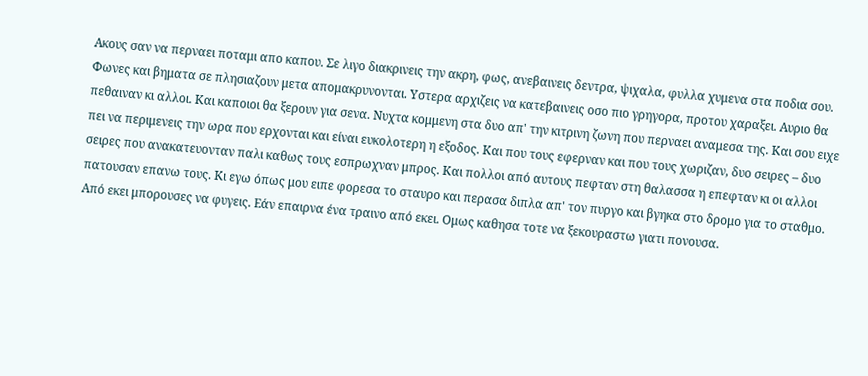Ακους σαν να περναει ποταμι απο καπου. Σε λιγο διακρινεις την ακρη, φως, ανεβαινεις δεντρα, ψιχαλα, φυλλα χυμενα στα ποδια σου. Φωνες και βηματα σε πλησιαζουν μετα απομακρυνονται. Υστερα αρχιζεις να κατεβαινεις οσο πιο γρηγορα, προτου χαραξει. Αυριο θα πεθαιναν κι αλλοι. Και καποιοι θα ξερουν για σενα. Νυχτα κομμενη στα δυο απ' την κιτρινη ζωνη που περναει αναμεσα της. Και σου ειχε πει να περιμενεις την ωρα που ερχονται και είναι ευκολοτερη η εξοδος. Και που τους εφερναν και που τους χωριζαν, δυο σειρες – δυο σειρες που ανακατευονταν παλι καθως τους εσπρωχναν μπρος. Και πολλοι από αυτους πεφταν στη θαλασσα η επεφταν κι οι αλλοι πατουσαν επανω τους. Κι εγω όπως μου ειπε φορεσα το σταυρο και περασα διπλα απ' τον πυργο και βγηκα στο δρομο για το σταθμο. Από εκει μπορουσες να φυγεις. Εάν επαιρνα ένα τραινο από εκει. Ομως καθησα τοτε να ξεκουραστω γιατι πονουσα.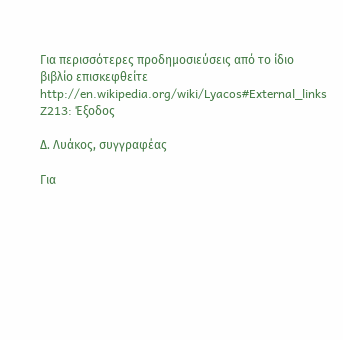Για περισσότερες προδημοσιεύσεις από το ίδιο βιβλίο επισκεφθείτε
http://en.wikipedia.org/wiki/Lyacos#External_links
Z213: Έξοδος

Δ. Λυάκος, συγγραφέας

Για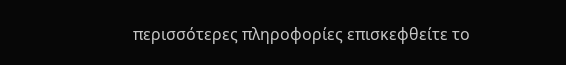περισσότερες πληροφορίες επισκεφθείτε το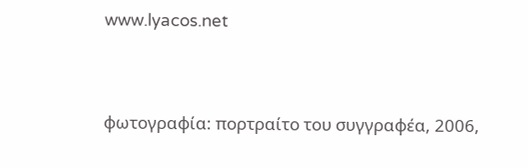www.lyacos.net




φωτογραφία: πορτραίτο του συγγραφέα, 2006,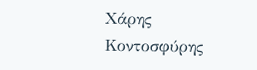Χάρης Κοντοσφύρης